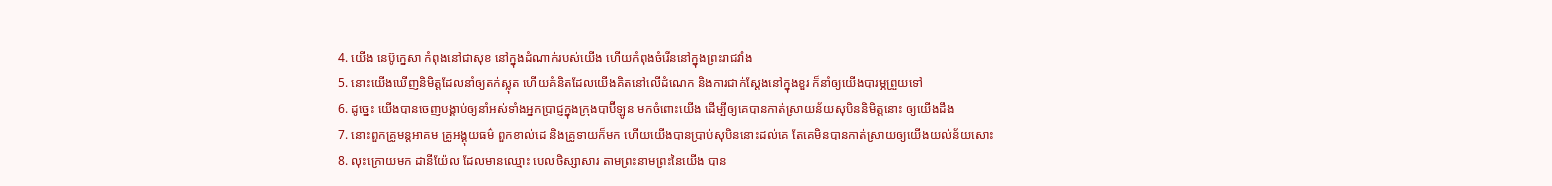4. យើង នេប៊ូក្នេសា កំពុងនៅជាសុខ នៅក្នុងដំណាក់របស់យើង ហើយកំពុងចំរើននៅក្នុងព្រះរាជវាំង
5. នោះយើងឃើញនិមិត្តដែលនាំឲ្យតក់ស្លុត ហើយគំនិតដែលយើងគិតនៅលើដំណេក និងការជាក់ស្តែងនៅក្នុងខួរ ក៏នាំឲ្យយើងបារម្ភព្រួយទៅ
6. ដូច្នេះ យើងបានចេញបង្គាប់ឲ្យនាំអស់ទាំងអ្នកប្រាជ្ញក្នុងក្រុងបាប៊ីឡូន មកចំពោះយើង ដើម្បីឲ្យគេបានកាត់ស្រាយន័យសុបិននិមិត្តនោះ ឲ្យយើងដឹង
7. នោះពួកគ្រូមន្តអាគម គ្រូអង្គុយធម៌ ពួកខាល់ដេ និងគ្រូទាយក៏មក ហើយយើងបានប្រាប់សុបិននោះដល់គេ តែគេមិនបានកាត់ស្រាយឲ្យយើងយល់ន័យសោះ
8. លុះក្រោយមក ដានីយ៉ែល ដែលមានឈ្មោះ បេលថិស្សាសារ តាមព្រះនាមព្រះនៃយើង បាន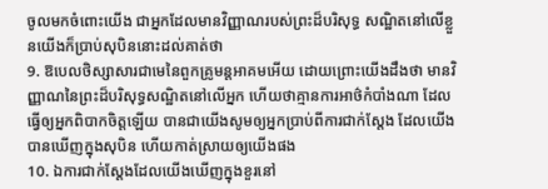ចូលមកចំពោះយើង ជាអ្នកដែលមានវិញ្ញាណរបស់ព្រះដ៏បរិសុទ្ធ សណ្ឋិតនៅលើខ្លួនយើងក៏ប្រាប់សុបិននោះដល់គាត់ថា
9. ឱបេលថិស្សាសារជាមេនៃពួកគ្រូមន្តអាគមអើយ ដោយព្រោះយើងដឹងថា មានវិញ្ញាណនៃព្រះដ៏បរិសុទ្ធសណ្ឋិតនៅលើអ្នក ហើយថាគ្មានការអាថ៌កំបាំងណា ដែលធ្វើឲ្យអ្នកពិបាកចិត្តឡើយ បានជាយើងសូមឲ្យអ្នកប្រាប់ពីការជាក់ស្តែង ដែលយើងបានឃើញក្នុងសុបិន ហើយកាត់ស្រាយឲ្យយើងផង
10. ឯការជាក់ស្តែងដែលយើងឃើញក្នុងខួរនៅ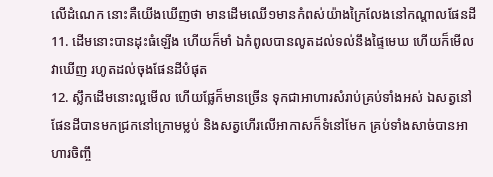លើដំណេក នោះគឺយើងឃើញថា មានដើមឈើ១មានកំពស់យ៉ាងក្រៃលែងនៅកណ្តាលផែនដី
11. ដើមនោះបានដុះធំឡើង ហើយក៏មាំ ឯកំពូលបានលូតដល់ទល់នឹងផ្ទៃមេឃ ហើយក៏មើលវាឃើញ រហូតដល់ចុងផែនដីបំផុត
12. ស្លឹកដើមនោះល្អមើល ហើយផ្លែក៏មានច្រើន ទុកជាអាហារសំរាប់គ្រប់ទាំងអស់ ឯសត្វនៅផែនដីបានមកជ្រកនៅក្រោមម្លប់ និងសត្វហើរលើអាកាសក៏ទំនៅមែក គ្រប់ទាំងសាច់បានអាហារចិញ្ចឹ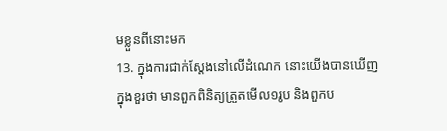មខ្លួនពីនោះមក
13. ក្នុងការជាក់ស្តែងនៅលើដំណេក នោះយើងបានឃើញក្នុងខួរថា មានពួកពិនិត្យត្រួតមើល១រូប និងពួកប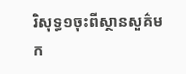រិសុទ្ធ១ចុះពីស្ថានសួគ៌មក